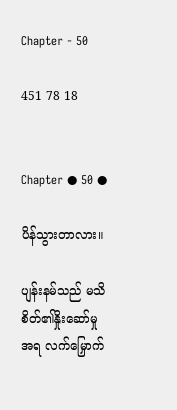Chapter - 50

451 78 18


Chapter ● 50 ●

ပိန်သွားတာလား။

ပျန်းနမ်သည် မသိစိတ်၏နှိုးဆော်မှုအရ လက်မြှောက်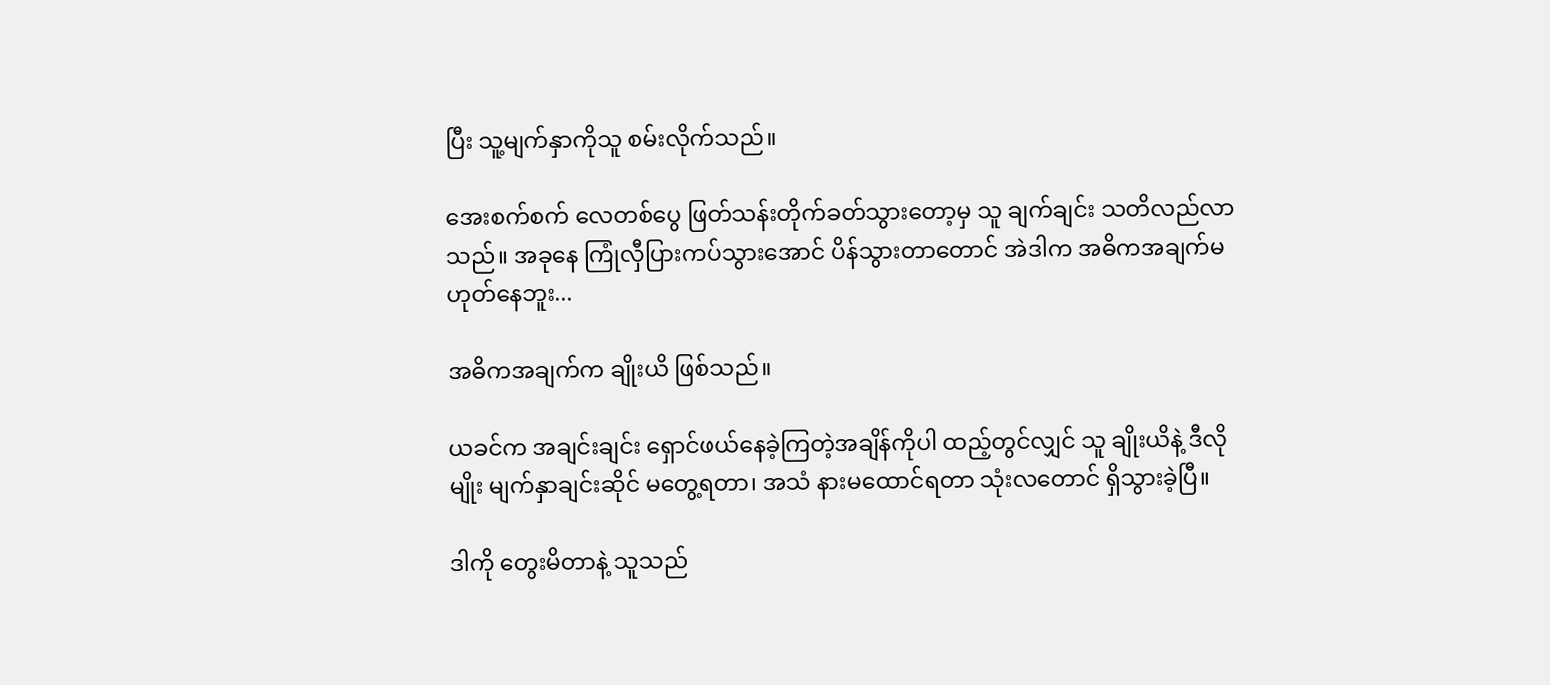ပြီး သူ့မျက်နှာကိုသူ စမ်းလိုက်သည်။

အေးစက်စက် လေတစ်ပွေ ဖြတ်သန်းတိုက်ခတ်သွားတော့မှ သူ ချက်ချင်း သတိလည်လာသည်။ အခုနေ ကြုံလှီပြားကပ်သွားအောင် ပိန်သွားတာတောင် အဲဒါက အဓိကအချက်မဟုတ်နေဘူး...

အဓိကအချက်က ချိုးယိ ဖြစ်သည်။

ယခင်က အချင်းချင်း ရှောင်ဖယ်နေခဲ့ကြတဲ့အချိန်ကိုပါ ထည့်တွင်လျှင် သူ ချိုးယိနဲ့ ဒီလိုမျိုး မျက်နှာချင်းဆိုင် မတွေ့ရတာ၊ အသံ နားမထောင်ရတာ သုံးလတောင် ရှိသွားခဲ့ပြီ။

ဒါကို တွေးမိတာနဲ့ သူသည်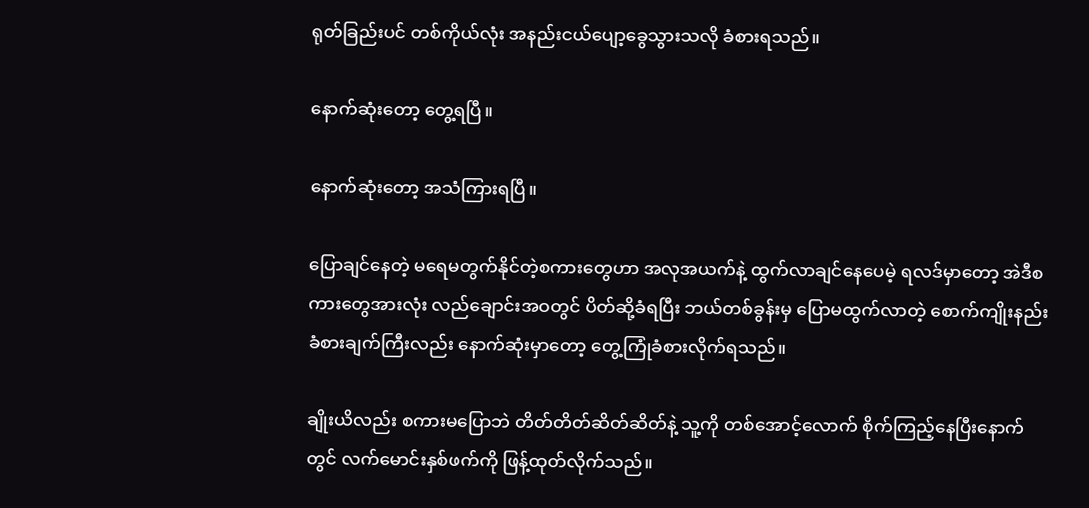ရုတ်ခြည်းပင် တစ်ကိုယ်လုံး အနည်းငယ်ပျော့ခွေသွားသလို ခံစားရသည်။

နောက်ဆုံးတော့ တွေ့ရပြီ။

နောက်ဆုံးတော့ အသံကြားရပြီ။

ပြောချင်နေတဲ့ မရေမတွက်နိုင်တဲ့စကားတွေဟာ အလုအယက်နဲ့ ထွက်လာချင်နေပေမဲ့ ရလဒ်မှာတော့ အဲဒီစကားတွေအားလုံး လည်ချောင်းအဝတွင် ပိတ်ဆို့ခံရပြီး ဘယ်တစ်ခွန်းမှ ပြောမထွက်လာတဲ့ စောက်ကျိုးနည်းခံစားချက်ကြီးလည်း နောက်ဆုံးမှာတော့ တွေ့ကြုံခံစားလိုက်ရသည်။

ချိုးယိလည်း စကားမပြောဘဲ တိတ်တိတ်ဆိတ်ဆိတ်နဲ့ သူ့ကို တစ်အောင့်လောက် စိုက်ကြည့်နေပြီးနောက်တွင် လက်မောင်းနှစ်ဖက်ကို ဖြန့်ထုတ်လိုက်သည်။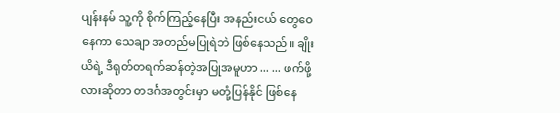ပျန်းနမ် သူ့ကို စိုက်ကြည့်နေပြီး အနည်းငယ် တွေဝေနေကာ သေချာ အတည်မပြုရဲဘဲ ဖြစ်နေသည်။ ချိုးယိရဲ့ ဒီရုတ်တရက်ဆန်တဲ့အပြုအမူဟာ ... ... ဖက်ဖို့လားဆိုတာ တဒင်္ဂအတွင်းမှာ မတုံ့ပြန်နိုင် ဖြစ်နေ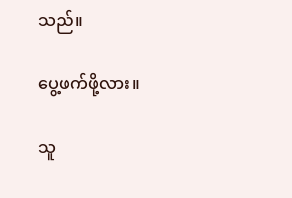သည်။

ပွေ့ဖက်ဖို့လား။

သူ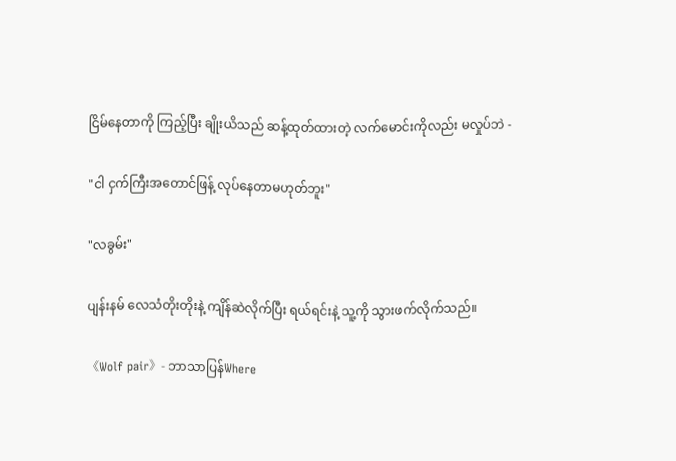ငြိမ်နေတာကို ကြည့်ပြီး ချိုးယိသည် ဆန့်ထုတ်ထားတဲ့ လက်မောင်းကိုလည်း မလှုပ်ဘဲ -

"ငါ ငှက်ကြီးအတောင်ဖြန့် လုပ်နေတာမဟုတ်ဘူး"

"လခွမ်း"

ပျန်းနမ် လေသံတိုးတိုးနဲ့ ကျိန်ဆဲလိုက်ပြီး ရယ်ရင်းနဲ့ သူ့ကို သွားဖက်လိုက်သည်။

《Wolf pair》- ဘာသာပြန်Where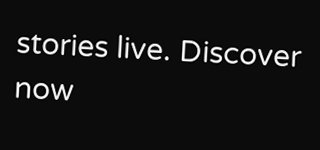stories live. Discover now